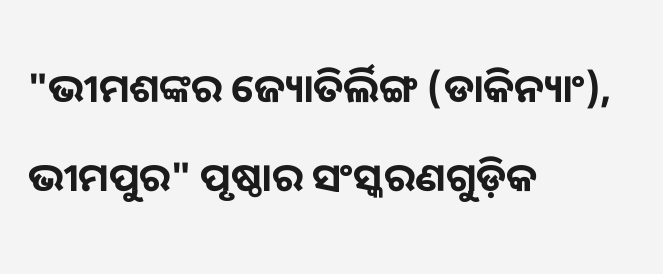"ଭୀମଶଙ୍କର ଜ୍ୟୋତିର୍ଲିଙ୍ଗ (ଡାକିନ୍ୟାଂ), ଭୀମପୁର" ପୃଷ୍ଠାର ସଂସ୍କରଣ‌ଗୁଡ଼ିକ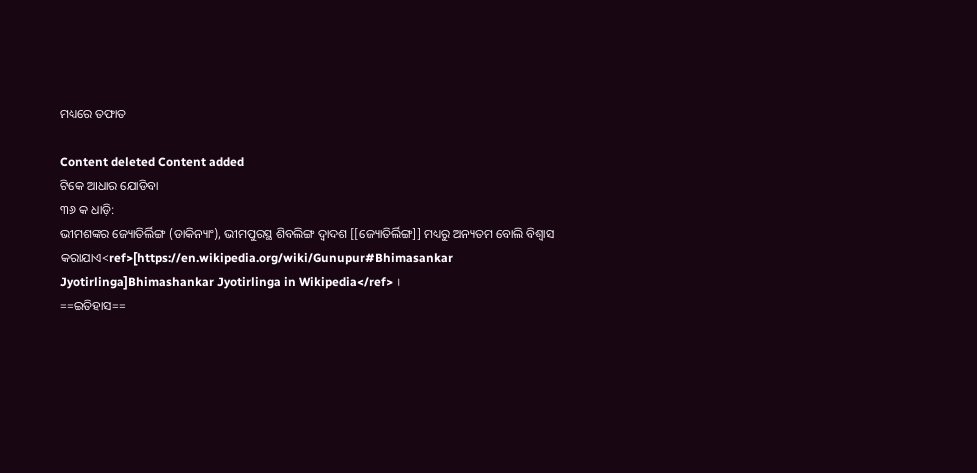ମଧ୍ୟରେ ତଫାତ

Content deleted Content added
ଟିକେ ଆଧାର ଯୋଡିବା
୩୬ କ ଧାଡ଼ି:
ଭୀମଶଙ୍କର ଜ୍ୟୋତିର୍ଲିଙ୍ଗ (ଡାକିନ୍ୟାଂ), ଭୀମପୁରସ୍ଥ ଶିବଲିଙ୍ଗ ଦ୍ଵାଦଶ [[ଜ୍ୟୋତିର୍ଲିଙ୍ଗ]] ମଧ୍ୟରୁ ଅନ୍ୟତମ ବୋଲି ବିଶ୍ଵାସ କରାଯାଏ<ref>[https://en.wikipedia.org/wiki/Gunupur#Bhimasankar Jyotirlinga]Bhimashankar Jyotirlinga in Wikipedia</ref> ।
==ଇତିହାସ==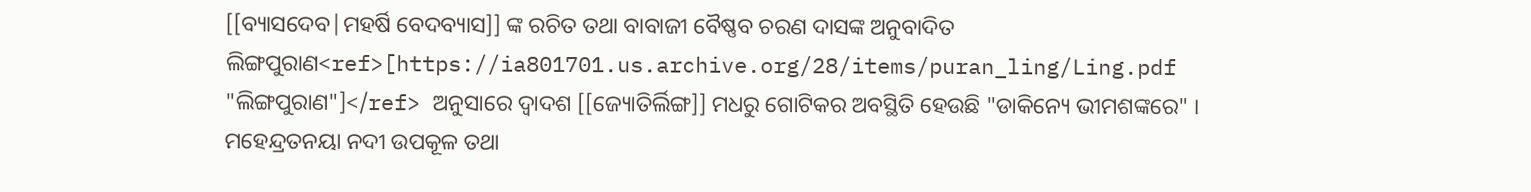[[ବ୍ୟାସଦେବ|ମହର୍ଷି ବେଦବ୍ୟାସ]] ଙ୍କ ରଚିତ ତଥା ବାବାଜୀ ବୈଷ୍ଣବ ଚରଣ ଦାସଙ୍କ ଅନୁବାଦିତ ଲିଙ୍ଗପୁରାଣ<ref>[https://ia801701.us.archive.org/28/items/puran_ling/Ling.pdf "ଲିଙ୍ଗପୁରାଣ"]</ref> ଅନୁସାରେ ଦ୍ଵାଦଶ [[ଜ୍ୟୋତିର୍ଲିଙ୍ଗ]] ମଧରୁ ଗୋଟିକର ଅବସ୍ଥିତି ହେଉଛି "ଡାକିନ୍ୟେ ଭୀମଶଙ୍କରେ" । ମହେନ୍ଦ୍ରତନୟା ନଦୀ ଉପକୂଳ ତଥା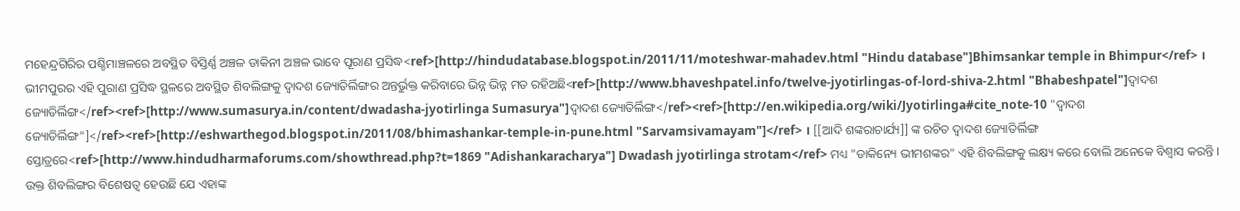ମହେନ୍ଦ୍ରଗିରିର ପଶ୍ଚିମାଞ୍ଚଳରେ ଅବସ୍ଥିତ ବିସ୍ତିର୍ଣ୍ଣ ଅଞ୍ଚଳ ଡାକିନୀ ଅଞ୍ଚଳ ଭାବେ ପୂରାଣ ପ୍ରସିଦ୍ଧ<ref>[http://hindudatabase.blogspot.in/2011/11/moteshwar-mahadev.html "Hindu database"]Bhimsankar temple in Bhimpur</ref> । ଭୀମପୁରର ଏହି ପୁରାଣ ପ୍ରସିଦ୍ଧ ସ୍ଥଳରେ ଅବସ୍ଥିତ ଶିବଲିଙ୍ଗକୁ ଦ୍ଵାଦଶ ଜ୍ୟୋତିର୍ଲିଙ୍ଗର ଅନ୍ତର୍ଭୁକ୍ତ କରିବାରେ ଭିନ୍ନ ଭିନ୍ନ ମତ ରହିଅଛି<ref>[http://www.bhaveshpatel.info/twelve-jyotirlingas-of-lord-shiva-2.html "Bhabeshpatel"]ଦ୍ଵାଦଶ ଜ୍ୟୋତିର୍ଲିଙ୍ଗ</ref><ref>[http://www.sumasurya.in/content/dwadasha-jyotirlinga Sumasurya"]ଦ୍ଵାଦଶ ଜ୍ୟୋତିର୍ଲିଙ୍ଗ</ref><ref>[http://en.wikipedia.org/wiki/Jyotirlinga#cite_note-10 "ଦ୍ଵାଦଶ ଜ୍ୟୋତିର୍ଲିଙ୍ଗ"]</ref><ref>[http://eshwarthegod.blogspot.in/2011/08/bhimashankar-temple-in-pune.html "Sarvamsivamayam"]</ref> । [[ଆଦି ଶଙ୍କରାଚାର୍ଯ୍ୟ]] ଙ୍କ ରଚିତ ଦ୍ଵାଦଶ ଜ୍ୟୋତିର୍ଲିଙ୍ଗ ସ୍ତୋତ୍ରରେ<ref>[http://www.hindudharmaforums.com/showthread.php?t=1869 "Adishankaracharya"] Dwadash jyotirlinga strotam</ref> ମଧ୍ୟ "ଡାକିନ୍ୟେ ଭୀମଶଙ୍କର" ଏହି ଶିବଲିଙ୍ଗକୁ ଲକ୍ଷ୍ୟ କରେ ବୋଲି ଅନେକେ ବିଶ୍ଵାସ କରନ୍ତି । ଉକ୍ତ ଶିବଲିଙ୍ଗର ବିଶେଷତ୍ଵ ହେଉଛି ଯେ ଏହାଙ୍କ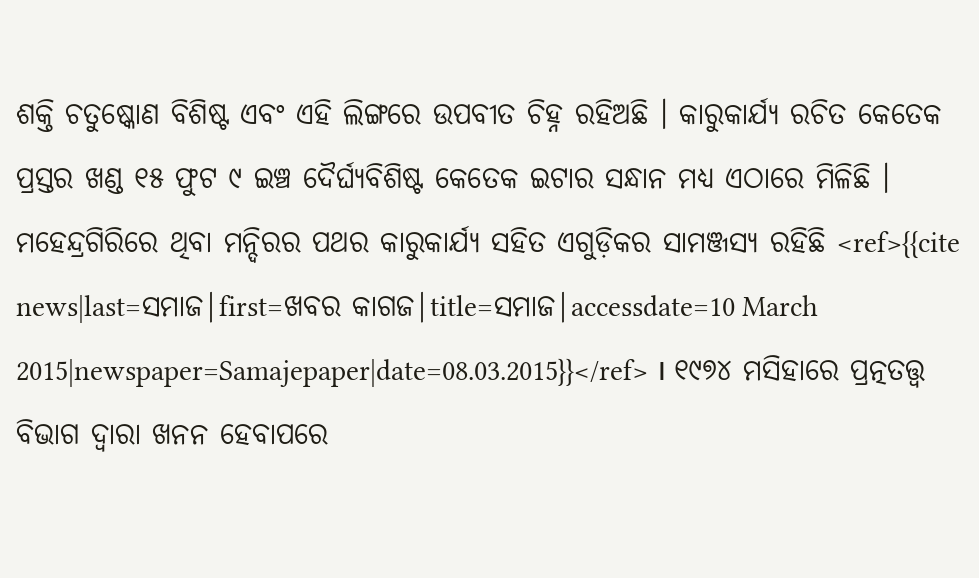ଶକ୍ତି ଚତୁଷ୍କୋଣ ବିଶିଷ୍ଟ ଏବଂ ଏହି ଲିଙ୍ଗରେ ଉପବୀତ ଚିହ୍ନ ରହିଅଛି । କାରୁକାର୍ଯ୍ୟ ରଚିତ କେତେକ ପ୍ରସ୍ତର ଖଣ୍ଡ ୧୫ ଫୁଟ ୯ ଇଞ୍ଚ ଦୈର୍ଘ୍ୟବିଶିଷ୍ଟ କେତେକ ଇଟାର ସନ୍ଧାନ ମଧ୍ୟ ଏଠାରେ ମିଳିଛି । ମହେନ୍ଦ୍ରଗିରିରେ ଥିବା ମନ୍ଦିରର ପଥର କାରୁକାର୍ଯ୍ୟ ସହିତ ଏଗୁଡ଼ିକର ସାମଞ୍ଜସ୍ୟ ରହିଛି <ref>{{cite news|last=ସମାଜ|first=ଖବର କାଗଜ|title=ସମାଜ|accessdate=10 March 2015|newspaper=Samajepaper|date=08.03.2015}}</ref> । ୧୯୭୪ ମସିହାରେ ପ୍ରତ୍ନତତ୍ତ୍ଵ ବିଭାଗ ଦ୍ଵାରା ଖନନ ହେବାପରେ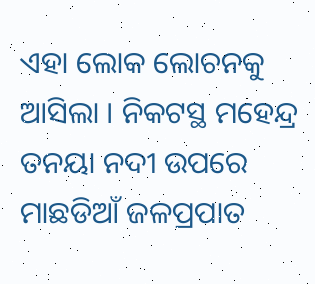ଏହା ଲୋକ ଲୋଚନକୁ ଆସିଲା । ନିକଟସ୍ଥ ମହେନ୍ଦ୍ର ତନୟା ନଦୀ ଉପରେ ମାଛଡିଆଁ ଜଳପ୍ରପାତ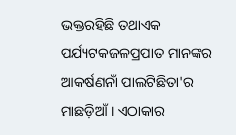ଭକ୍ତରହିଛି ତଥାଏକ ପର୍ଯ୍ୟଟକଜଳପ୍ରପାତ ମାନଙ୍କର ଆକର୍ଷଣନାଁ ପାଲଟିଛିତା'ର ମାଛଡ଼ିଆଁ । ଏଠାକାର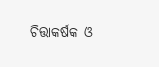ଚିତ୍ତାକର୍ଷକ ଓ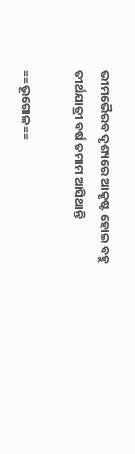ଭୀମଭୈରବ ଦୃଶ୍ୟରେ ଆକୃଷ୍ଟ ହୋଇ ବହୁ ତୀର୍ଥଯାତ୍ରୀ ବର୍ଷ ତମାମ ଆସିଥାନ୍ତି

==ଭୂଗୋଳ==